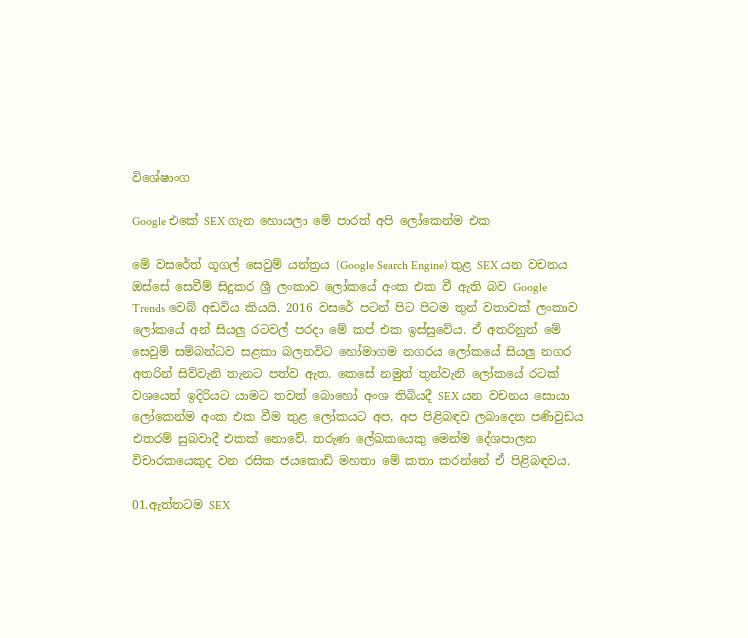විශේෂාංග

Google එකේ SEX ගැන හොයලා මේ පාරත් අපි ලෝකෙන්ම එක

මේ වසරේත් ගූගල් සෙවුම් යන්ත්‍රය (Google Search Engine) තුළ SEX යන වචනය ඔස්සේ සෙවීම් සිදුකර ශ්‍රී ලංකාව ලෝකයේ අංක එක වී ඇති බව Google Trends වෙබ් අඩවිය කියයි. 2016 වසරේ පටන් පිට පිටම තුන් වතාවක් ලංකාව ලෝකයේ අන් සියලු රටවල් පරදා මේ කප් එක ඉස්සුවේය. ඒ අතරිනුත් මේ සෙවුම් සම්බන්ධව සළකා බලනවිට හෝමාගම නගරය ලෝකයේ සියලු නගර අතරින් සිව්වැනි තැනට පත්ව ඇත. කෙසේ නමුත් තුන්වැනි ලෝකයේ රටක් වශයෙන් ඉදිරියට යාමට තවත් බොහෝ අංශ තිබියදී SEX යන වචනය සොයා ලෝකෙන්ම අංක එක වීම තුළ ලෝකයට අප, අප පිළිබඳව ලබාදෙන පණිවුඩය එතරම් සුබවාදී එකක් නොවේ. තරුණ ලේඛකයෙකු මෙන්ම දේශපාලන විචාරකයෙකුද වන රසික ජයකොඩි මහතා මේ කතා කරන්නේ ඒ පිළිබඳවය.

01.ඇත්තටම SEX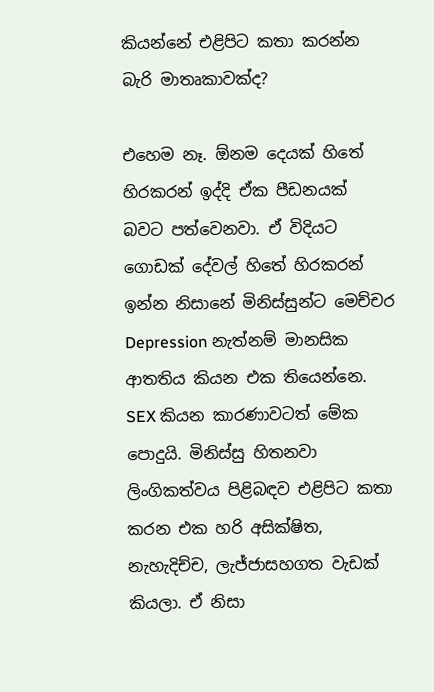කියන්නේ එළිපිට කතා කරන්න බැරි මාතෘකාවක්ද?

එහෙම නෑ. ඕනම දෙයක් හිතේ හිරකරන් ඉද්දි ඒක පීඩනයක් බවට පත්වෙනවා. ඒ විදියට ගොඩක් දේවල් හිතේ හිරකරන් ඉන්න නිසානේ මිනිස්සුන්ට මෙච්චර Depression නැත්නම් මානසික ආතතිය කියන එක තියෙන්නෙ. SEX කියන කාරණාවටත් මේක පොදුයි. මිනිස්සු හිතනවා ලිංගිකත්වය පිළිබඳව එළිපිට කතා කරන එක හරි අසික්ෂිත, නැහැදිච්ච, ලැජ්ජාසහගත වැඩක් කියලා. ඒ නිසා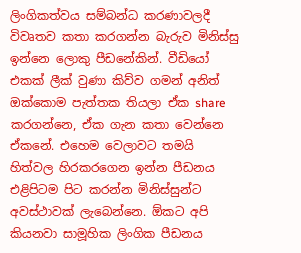ලිංගිකත්වය සම්බන්ධ කරණාවලදී විවෘතව කතා කරගන්න බැරුව මිනිස්සු ඉන්නෙ ලොකු පීඩනේකින්. වීඩියෝ එකක් ලීක් වුණා කිව්ව ගමන් අනිත් ඔක්කොම පැත්තක තියලා ඒක share කරගන්නෙ, ඒක ගැන කතා වෙන්නෙ ඒකනේ. එහෙම වෙලාවට තමයි හිත්වල හිරකරගෙන ඉන්න පීඩනය එළිපිටම පිට කරන්න මිනිස්සුන්ට අවස්ථාවක් ලැබෙන්නෙ. ඕකට අපි කියනවා සාමූහික ලිංගික පීඩනය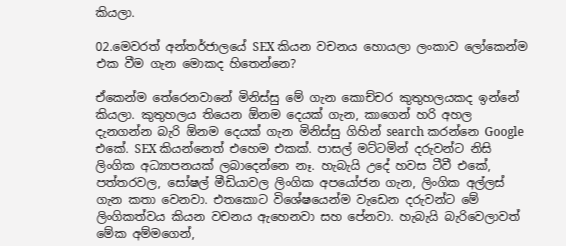කියලා.

02.මෙවරත් අන්තර්ජාලයේ SEX කියන වචනය හොයලා ලංකාව ලෝකෙන්ම එක වීම ගැන මොකද හිතෙන්නෙ?

ඒකෙන්ම තේරෙනවානේ මිනිස්සු මේ ගැන කොච්චර කුතුහලයකද ඉන්නේ කියලා. කුතුහලය තියෙන ඕනම දෙයක් ගැන, කාගෙන් හරි අහල දැනගන්න බැරි ඕනම දෙයක් ගැන මිනිස්සු ගිහින් search කරන්නෙ Google එකේ. SEX කියන්නෙත් එහෙම එකක්. පාසල් මට්ටමින් දරුවන්ට නිසි ලිංගික අධ්‍යාපනයක් ලබාදෙන්නෙ නෑ. හැබැයි උදේ හවස ටීවී එකේ, පත්තරවල, සෝෂල් මීඩියාවල ලිංගික අපයෝජන ගැන, ලිංගික අල්ලස් ගැන කතා වෙනවා. එතකොට විශේෂයෙන්ම වැඩෙන දරුවන්ට මේ ලිංගිකත්වය කියන වචනය ඇහෙනවා සහ පේනවා. හැබැයි බැරිවෙලාවත් මේක අම්මගෙන්,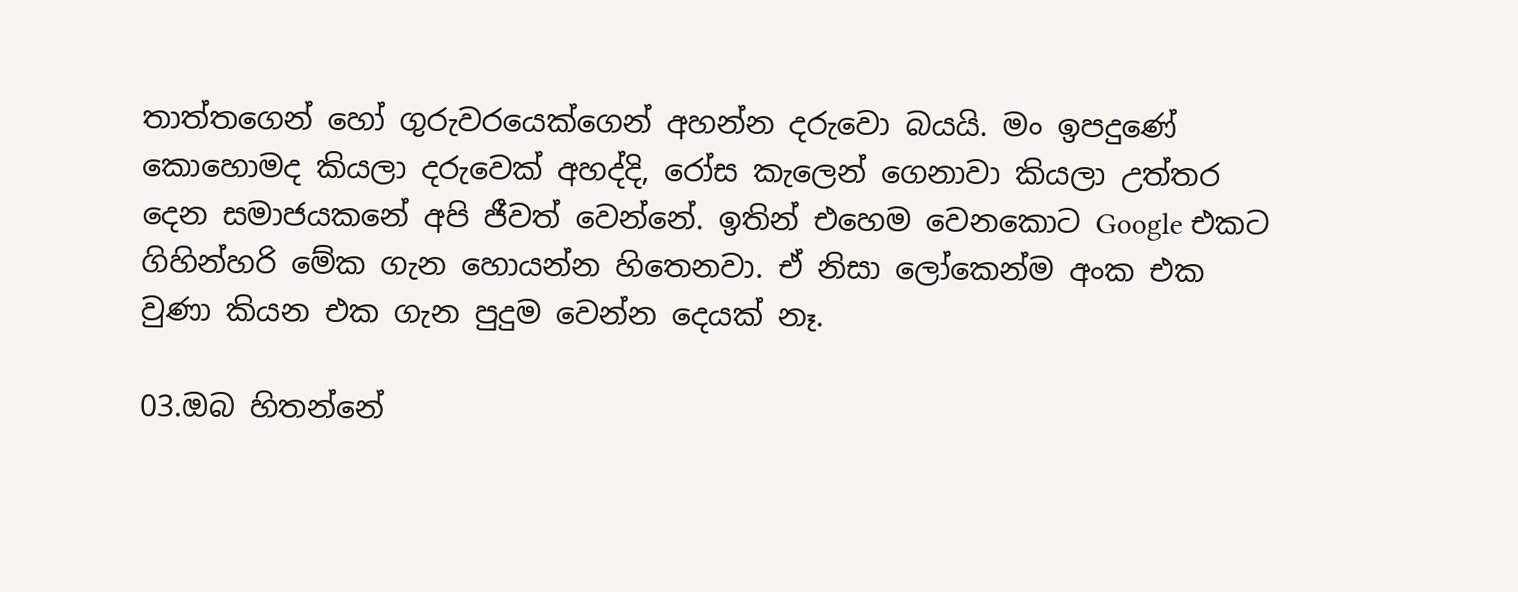තාත්තගෙන් හෝ ගුරුවරයෙක්ගෙන් අහන්න දරුවො බයයි. මං ඉපදුණේ කොහොමද කියලා දරුවෙක් අහද්දි, රෝස කැලෙන් ගෙනාවා කියලා උත්තර දෙන සමාජයකනේ අපි ජීවත් වෙන්නේ. ඉතින් එහෙම වෙනකොට Google එකට ගිහින්හරි මේක ගැන හොයන්න හිතෙනවා. ඒ නිසා ලෝකෙන්ම අංක එක වුණා කියන එක ගැන පුදුම වෙන්න දෙයක් නෑ.

03.ඔබ හිතන්නේ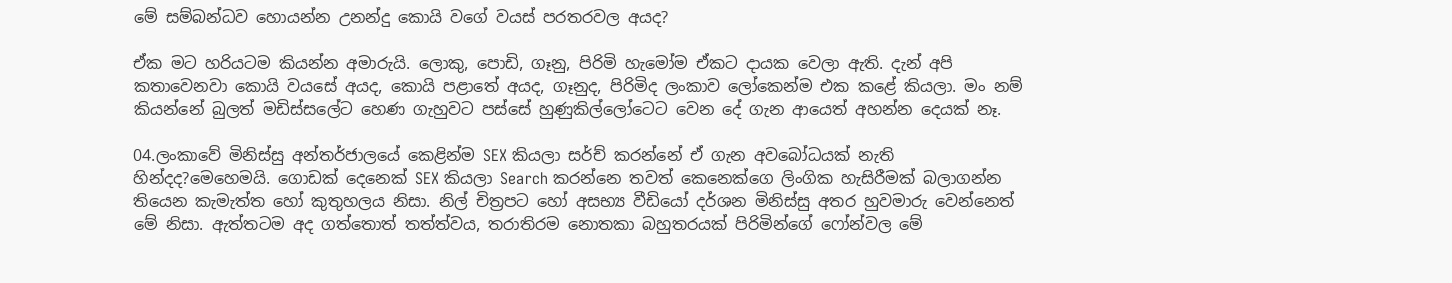මේ සම්බන්ධව හොයන්න උනන්දු කොයි වගේ වයස් පරතරවල අයද?

ඒක මට හරියටම කියන්න අමාරුයි. ලොකු, පොඩි, ගෑනු, පිරිමි හැමෝම ඒකට දායක වෙලා ඇති. දැන් අපි කතාවෙනවා කොයි වයසේ අයද, කොයි පළාතේ අයද, ගෑනුද, පිරිමිද ලංකාව ලෝකෙන්ම එක කළේ කියලා. මං නම් කියන්නේ බුලත් මඩිස්සලේට හෙණ ගැහුවට පස්සේ හුණුකිල්ලෝටෙට වෙන දේ ගැන ආයෙත් අහන්න දෙයක් නෑ.

04.ලංකාවේ මිනිස්සු අන්තර්ජාලයේ කෙළින්ම SEX කියලා සර්ච් කරන්නේ ඒ ගැන අවබෝධයක් නැති හින්දද?මෙහෙමයි. ගොඩක් දෙනෙක් SEX කියලා Search කරන්නෙ තවත් කෙනෙක්ගෙ ලිංගික හැසිරීමක් බලාගන්න තියෙන කැමැත්ත හෝ කුතුහලය නිසා. නිල් චිත්‍රපට හෝ අසභ්‍ය වීඩියෝ දර්ශන මිනිස්සු අතර හුවමාරු වෙන්නෙත් මේ නිසා. ඇත්තටම අද ගත්තොත් තත්ත්වය, තරාතිරම නොතකා බහුතරයක් පිරිමින්ගේ ෆෝන්වල මේ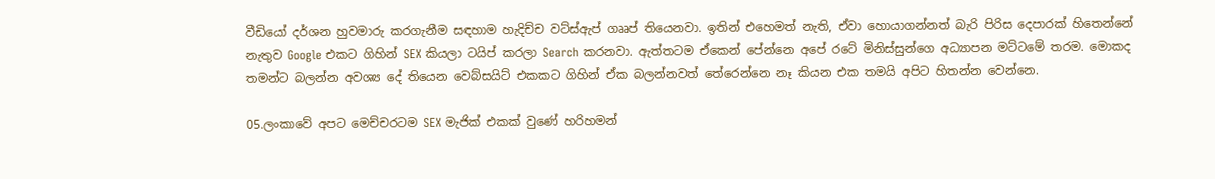වීඩියෝ දර්ශන හුවමාරු කරගැනීම සඳහාම හැදිච්ච වට්ස්ඇප් ගෲප් තියෙනවා. ඉතින් එහෙමත් නැති, ඒවා හොයාගන්නත් බැරි පිරිස දෙපාරක් හිතෙන්නේ නැතුව Google එකට ගිහින් SEX කියලා ටයිප් කරලා Search කරනවා. ඇත්තටම ඒකෙන් පේන්නෙ අපේ රටේ මිනිස්සුන්ගෙ අධ්‍යාපන මට්ටමේ තරම. මොකද තමන්ට බලන්න අවශ්‍ය දේ තියෙන වෙබ්සයිට් එකකට ගිහින් ඒක බලන්නවත් තේරෙන්නෙ නෑ කියන එක තමයි අපිට හිතන්න වෙන්නෙ.

05.ලංකාවේ අපට මෙච්චරටම SEX මැජික් එකක් වුණේ හරිහමන්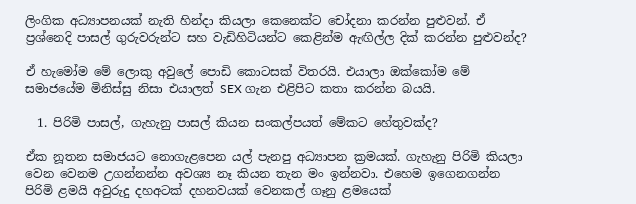ලිංගික අධ්‍යාපනයක් නැති හින්දා කියලා කෙනෙක්ට චෝදනා කරන්න පුළුවන්. ඒ ප්‍රශ්නෙදි පාසල් ගුරුවරුන්ට සහ වැඩිහිටියන්ට කෙළින්ම ඇඟිල්ල දික් කරන්න පුළුවන්ද?

ඒ හැමෝම මේ ලොකු අවුලේ පොඩි කොටසක් විතරයි. එයාලා ඔක්කෝම මේ සමාජයේම මිනිස්සු නිසා එයාලත් SEX ගැන එළිපිට කතා කරන්න බයයි.

  1. පිරිමි පාසල්, ගැහැනු පාසල් කියන සංකල්පයත් මේකට හේතුවක්ද?

ඒක නූතන සමාජයට නොගැළපෙන යල් පැනපු අධ්‍යාපන ක්‍රමයක්. ගැහැනු පිරිමි කියලා වෙන වෙනම උගන්නන්න අවශ්‍ය නෑ කියන තැන මං ඉන්නවා. එහෙම ඉගෙනගන්න පිරිමි ළමයි අවුරුදු දහඅටක් දහනවයක් වෙනකල් ගෑනු ළමයෙක්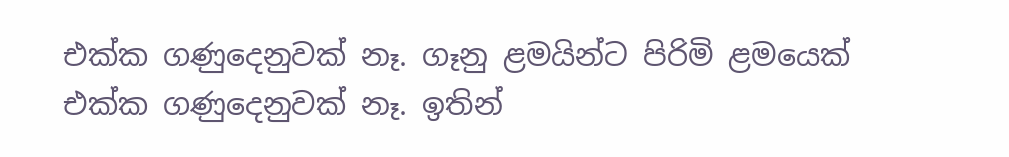එක්ක ගණුදෙනුවක් නෑ. ගෑනු ළමයින්ට පිරිමි ළමයෙක් එක්ක ගණුදෙනුවක් නෑ. ඉතින්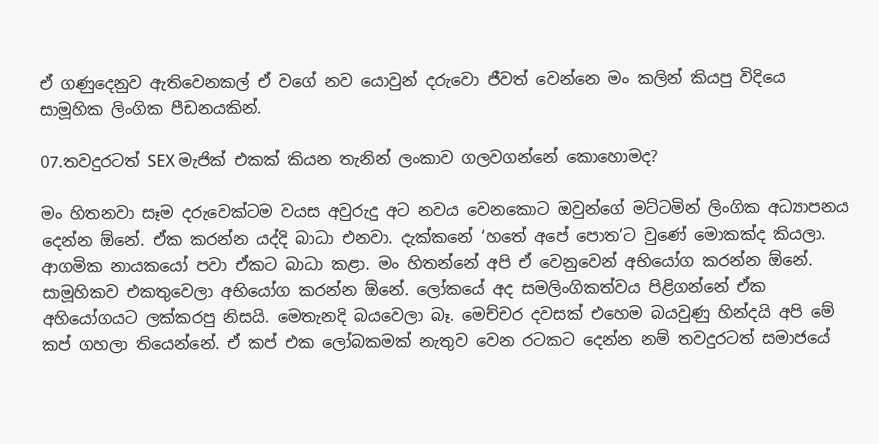ඒ ගණුදෙනුව ඇතිවෙනකල් ඒ වගේ නව යොවුන් දරුවො ජීවත් වෙන්නෙ මං කලින් කියපු විදියෙ සාමූහික ලිංගික පීඩනයකින්.

07.තවදුරටත් SEX මැජික් එකක් කියන තැනින් ලංකාව ගලවගන්නේ කොහොමද?

මං හිතනවා සෑම දරුවෙක්ටම වයස අවුරුදු අට නවය වෙනකොට ඔවුන්ගේ මට්ටමින් ලිංගික අධ්‍යාපනය දෙන්න ඕනේ. ඒක කරන්න යද්දි බාධා එනවා. දැක්කනේ ‘හතේ අපේ පොත’ට වුණේ මොකක්ද කියලා. ආගමික නායකයෝ පවා ඒකට බාධා කළා. මං හිතන්නේ අපි ඒ වෙනුවෙන් අභියෝග කරන්න ඕනේ. සාමූහිකව එකතුවෙලා අභියෝග කරන්න ඕනේ. ලෝකයේ අද සමලිංගිකත්වය පිළිගන්නේ ඒක අහියෝගයට ලක්කරපු නිසයි. මෙතැනදි බයවෙලා බෑ. මෙච්චර දවසක් එහෙම බයවුණු හින්දයි අපි මේ කප් ගහලා තියෙන්නේ. ඒ කප් එක ලෝබකමක් නැතුව වෙන රටකට දෙන්න නම් තවදුරටත් සමාජයේ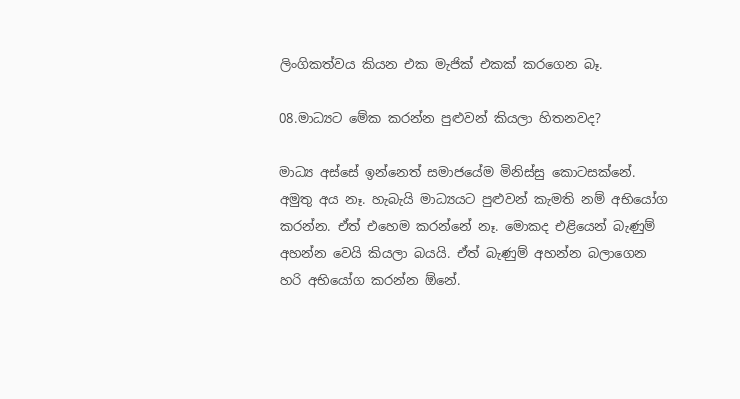ලිංගිකත්වය කියන එක මැජික් එකක් කරගෙන බෑ.

08.මාධ්‍යට මේක කරන්න පුළුවන් කියලා හිතනවද?

මාධ්‍ය අස්සේ ඉන්නෙත් සමාජයේම මිනිස්සු කොටසක්නේ. අමුතු අය නෑ. හැබැයි මාධ්‍යයට පුළුවන් කැමති නම් අභියෝග කරන්න. ඒත් එහෙම කරන්නේ නෑ. මොකද එළියෙන් බැණුම් අහන්න වෙයි කියලා බයයි. ඒත් බැණුම් අහන්න බලාගෙන හරි අභියෝග කරන්න ඕනේ.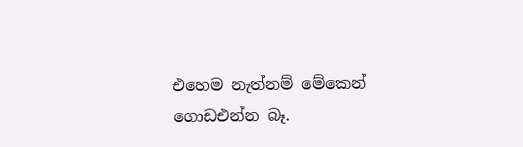එහෙම නැත්නම් මේකෙන් ගොඩඑන්න බෑ.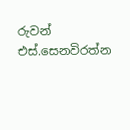රුවන් එස්.සෙනවිරත්න